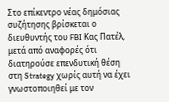Στο επίκεντρο νέας δημόσιας συζήτησης βρίσκεται ο διευθυντής του FBI Κας Πατέλ, μετά από αναφορές ότι διατηρούσε επενδυτική θέση στη Strategy χωρίς αυτή να έχει γνωστοποιηθεί με τον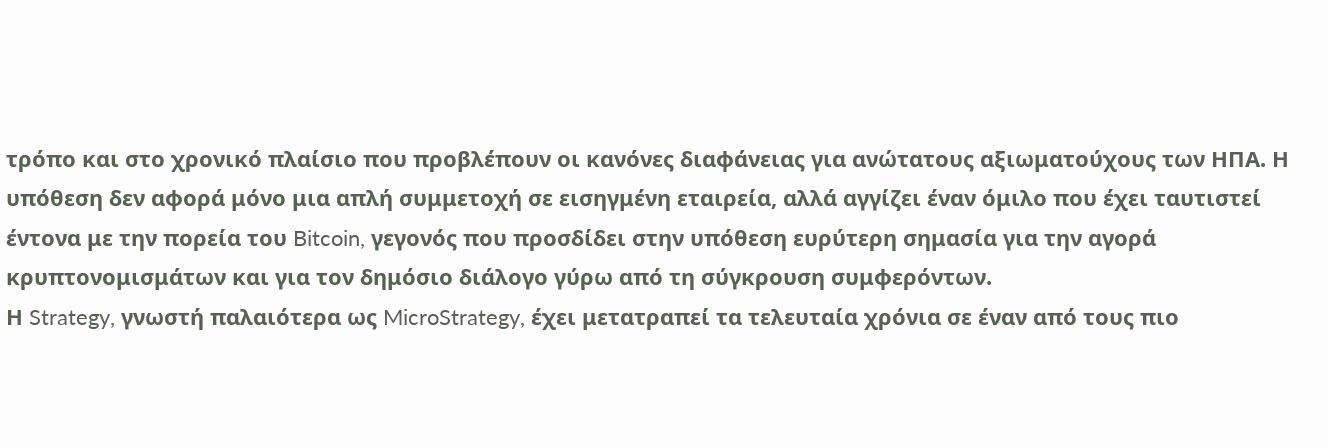τρόπο και στο χρονικό πλαίσιο που προβλέπουν οι κανόνες διαφάνειας για ανώτατους αξιωματούχους των ΗΠΑ. Η υπόθεση δεν αφορά μόνο μια απλή συμμετοχή σε εισηγμένη εταιρεία, αλλά αγγίζει έναν όμιλο που έχει ταυτιστεί έντονα με την πορεία του Bitcoin, γεγονός που προσδίδει στην υπόθεση ευρύτερη σημασία για την αγορά κρυπτονομισμάτων και για τον δημόσιο διάλογο γύρω από τη σύγκρουση συμφερόντων.
Η Strategy, γνωστή παλαιότερα ως MicroStrategy, έχει μετατραπεί τα τελευταία χρόνια σε έναν από τους πιο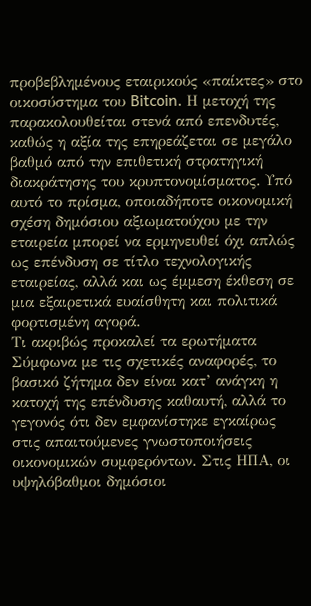προβεβλημένους εταιρικούς «παίκτες» στο οικοσύστημα του Bitcoin. Η μετοχή της παρακολουθείται στενά από επενδυτές, καθώς η αξία της επηρεάζεται σε μεγάλο βαθμό από την επιθετική στρατηγική διακράτησης του κρυπτονομίσματος. Υπό αυτό το πρίσμα, οποιαδήποτε οικονομική σχέση δημόσιου αξιωματούχου με την εταιρεία μπορεί να ερμηνευθεί όχι απλώς ως επένδυση σε τίτλο τεχνολογικής εταιρείας, αλλά και ως έμμεση έκθεση σε μια εξαιρετικά ευαίσθητη και πολιτικά φορτισμένη αγορά.
Τι ακριβώς προκαλεί τα ερωτήματα
Σύμφωνα με τις σχετικές αναφορές, το βασικό ζήτημα δεν είναι κατ’ ανάγκη η κατοχή της επένδυσης καθαυτή, αλλά το γεγονός ότι δεν εμφανίστηκε εγκαίρως στις απαιτούμενες γνωστοποιήσεις οικονομικών συμφερόντων. Στις ΗΠΑ, οι υψηλόβαθμοι δημόσιοι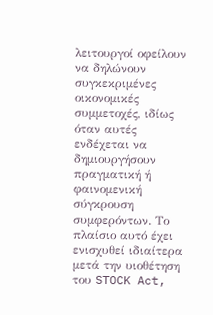λειτουργοί οφείλουν να δηλώνουν συγκεκριμένες οικονομικές συμμετοχές, ιδίως όταν αυτές ενδέχεται να δημιουργήσουν πραγματική ή φαινομενική σύγκρουση συμφερόντων. Το πλαίσιο αυτό έχει ενισχυθεί ιδιαίτερα μετά την υιοθέτηση του STOCK Act,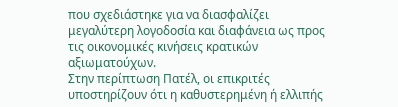που σχεδιάστηκε για να διασφαλίζει μεγαλύτερη λογοδοσία και διαφάνεια ως προς τις οικονομικές κινήσεις κρατικών αξιωματούχων.
Στην περίπτωση Πατέλ, οι επικριτές υποστηρίζουν ότι η καθυστερημένη ή ελλιπής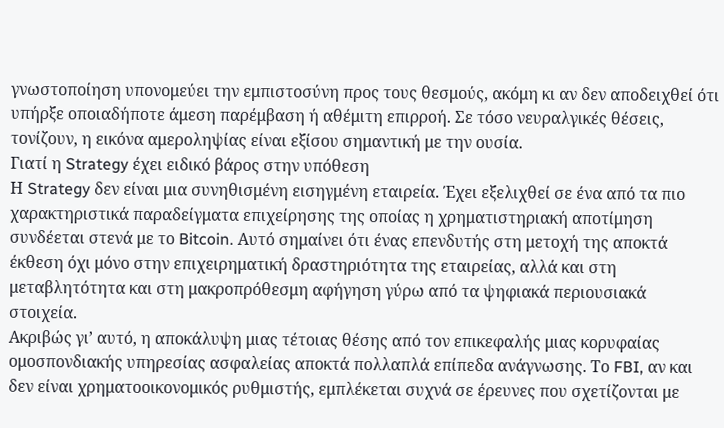γνωστοποίηση υπονομεύει την εμπιστοσύνη προς τους θεσμούς, ακόμη κι αν δεν αποδειχθεί ότι υπήρξε οποιαδήποτε άμεση παρέμβαση ή αθέμιτη επιρροή. Σε τόσο νευραλγικές θέσεις, τονίζουν, η εικόνα αμεροληψίας είναι εξίσου σημαντική με την ουσία.
Γιατί η Strategy έχει ειδικό βάρος στην υπόθεση
Η Strategy δεν είναι μια συνηθισμένη εισηγμένη εταιρεία. Έχει εξελιχθεί σε ένα από τα πιο χαρακτηριστικά παραδείγματα επιχείρησης της οποίας η χρηματιστηριακή αποτίμηση συνδέεται στενά με το Bitcoin. Αυτό σημαίνει ότι ένας επενδυτής στη μετοχή της αποκτά έκθεση όχι μόνο στην επιχειρηματική δραστηριότητα της εταιρείας, αλλά και στη μεταβλητότητα και στη μακροπρόθεσμη αφήγηση γύρω από τα ψηφιακά περιουσιακά στοιχεία.
Ακριβώς γι’ αυτό, η αποκάλυψη μιας τέτοιας θέσης από τον επικεφαλής μιας κορυφαίας ομοσπονδιακής υπηρεσίας ασφαλείας αποκτά πολλαπλά επίπεδα ανάγνωσης. Το FBI, αν και δεν είναι χρηματοοικονομικός ρυθμιστής, εμπλέκεται συχνά σε έρευνες που σχετίζονται με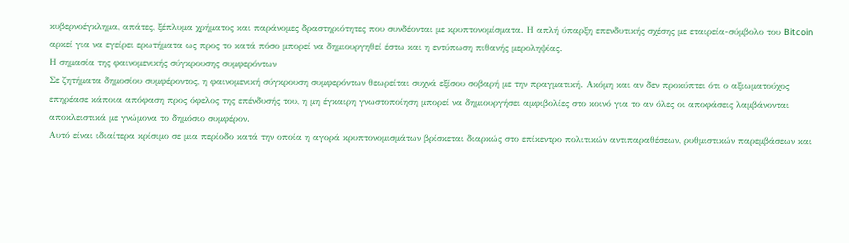κυβερνοέγκλημα, απάτες, ξέπλυμα χρήματος και παράνομες δραστηριότητες που συνδέονται με κρυπτονομίσματα. Η απλή ύπαρξη επενδυτικής σχέσης με εταιρεία-σύμβολο του Bitcoin αρκεί για να εγείρει ερωτήματα ως προς το κατά πόσο μπορεί να δημιουργηθεί έστω και η εντύπωση πιθανής μεροληψίας.
Η σημασία της φαινομενικής σύγκρουσης συμφερόντων
Σε ζητήματα δημοσίου συμφέροντος, η φαινομενική σύγκρουση συμφερόντων θεωρείται συχνά εξίσου σοβαρή με την πραγματική. Ακόμη και αν δεν προκύπτει ότι ο αξιωματούχος επηρέασε κάποια απόφαση προς όφελος της επένδυσής του, η μη έγκαιρη γνωστοποίηση μπορεί να δημιουργήσει αμφιβολίες στο κοινό για το αν όλες οι αποφάσεις λαμβάνονται αποκλειστικά με γνώμονα το δημόσιο συμφέρον.
Αυτό είναι ιδιαίτερα κρίσιμο σε μια περίοδο κατά την οποία η αγορά κρυπτονομισμάτων βρίσκεται διαρκώς στο επίκεντρο πολιτικών αντιπαραθέσεων, ρυθμιστικών παρεμβάσεων και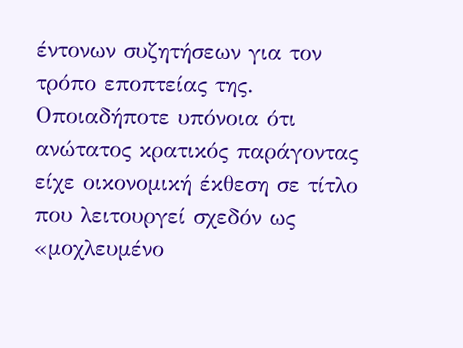έντονων συζητήσεων για τον τρόπο εποπτείας της. Οποιαδήποτε υπόνοια ότι ανώτατος κρατικός παράγοντας είχε οικονομική έκθεση σε τίτλο που λειτουργεί σχεδόν ως «μοχλευμένο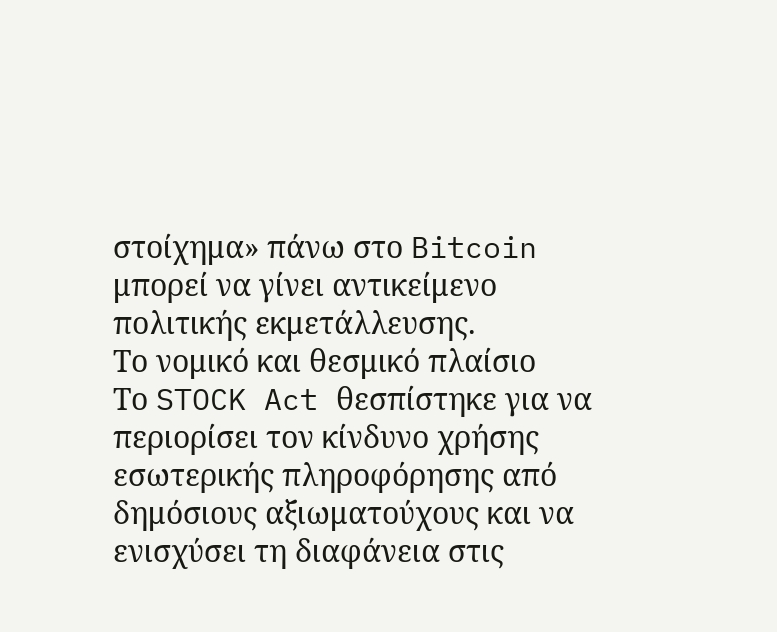στοίχημα» πάνω στο Bitcoin μπορεί να γίνει αντικείμενο πολιτικής εκμετάλλευσης.
Το νομικό και θεσμικό πλαίσιο
Το STOCK Act θεσπίστηκε για να περιορίσει τον κίνδυνο χρήσης εσωτερικής πληροφόρησης από δημόσιους αξιωματούχους και να ενισχύσει τη διαφάνεια στις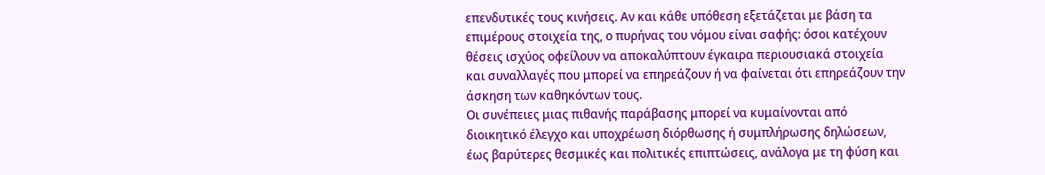επενδυτικές τους κινήσεις. Αν και κάθε υπόθεση εξετάζεται με βάση τα επιμέρους στοιχεία της, ο πυρήνας του νόμου είναι σαφής: όσοι κατέχουν θέσεις ισχύος οφείλουν να αποκαλύπτουν έγκαιρα περιουσιακά στοιχεία και συναλλαγές που μπορεί να επηρεάζουν ή να φαίνεται ότι επηρεάζουν την άσκηση των καθηκόντων τους.
Οι συνέπειες μιας πιθανής παράβασης μπορεί να κυμαίνονται από διοικητικό έλεγχο και υποχρέωση διόρθωσης ή συμπλήρωσης δηλώσεων, έως βαρύτερες θεσμικές και πολιτικές επιπτώσεις, ανάλογα με τη φύση και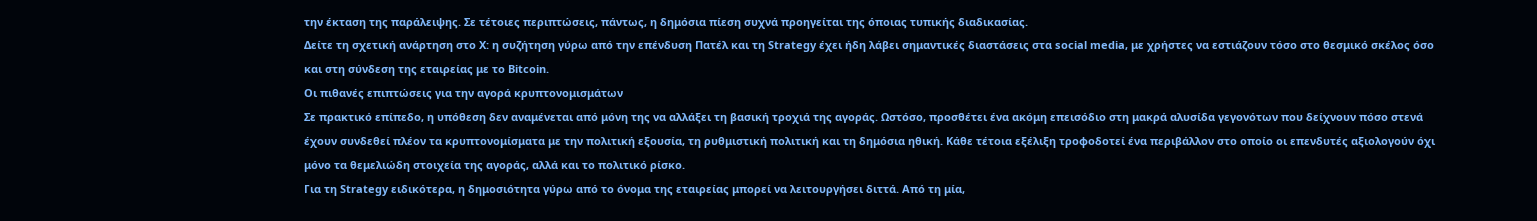την έκταση της παράλειψης. Σε τέτοιες περιπτώσεις, πάντως, η δημόσια πίεση συχνά προηγείται της όποιας τυπικής διαδικασίας.
Δείτε τη σχετική ανάρτηση στο X: η συζήτηση γύρω από την επένδυση Πατέλ και τη Strategy έχει ήδη λάβει σημαντικές διαστάσεις στα social media, με χρήστες να εστιάζουν τόσο στο θεσμικό σκέλος όσο και στη σύνδεση της εταιρείας με το Bitcoin.
Οι πιθανές επιπτώσεις για την αγορά κρυπτονομισμάτων
Σε πρακτικό επίπεδο, η υπόθεση δεν αναμένεται από μόνη της να αλλάξει τη βασική τροχιά της αγοράς. Ωστόσο, προσθέτει ένα ακόμη επεισόδιο στη μακρά αλυσίδα γεγονότων που δείχνουν πόσο στενά έχουν συνδεθεί πλέον τα κρυπτονομίσματα με την πολιτική εξουσία, τη ρυθμιστική πολιτική και τη δημόσια ηθική. Κάθε τέτοια εξέλιξη τροφοδοτεί ένα περιβάλλον στο οποίο οι επενδυτές αξιολογούν όχι μόνο τα θεμελιώδη στοιχεία της αγοράς, αλλά και το πολιτικό ρίσκο.
Για τη Strategy ειδικότερα, η δημοσιότητα γύρω από το όνομα της εταιρείας μπορεί να λειτουργήσει διττά. Από τη μία,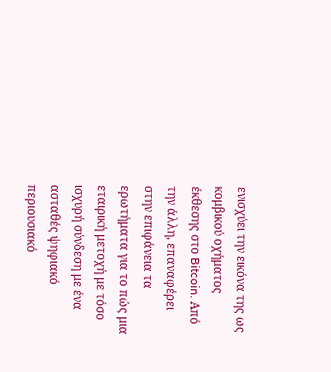ενισχύει την εικόνα της ως κομβικού οχήματος έκθεσης στο Bitcoin. Από την άλλη, επαναφέρει στην επιφάνεια τα ερωτήματα για το πώς μια εταιρική μετοχή με τόσο ισχυρή σύνδεση με ένα ασταθές ψηφιακό περιουσιακό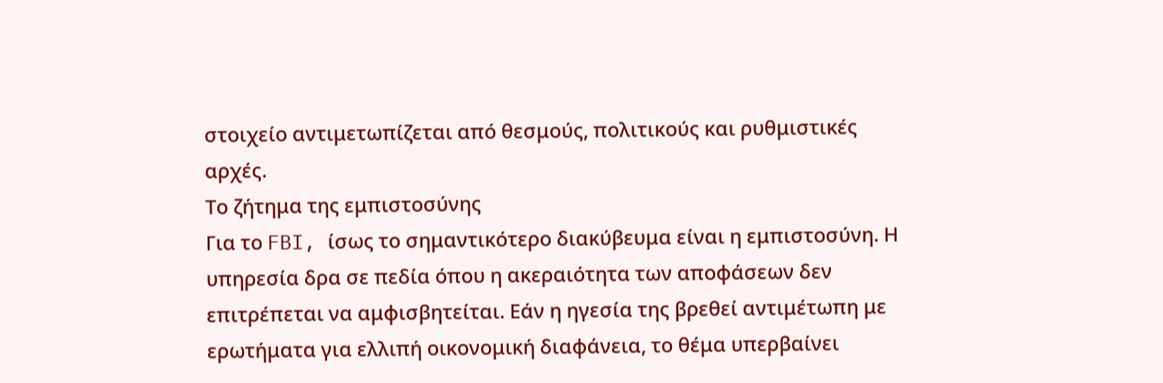στοιχείο αντιμετωπίζεται από θεσμούς, πολιτικούς και ρυθμιστικές αρχές.
Το ζήτημα της εμπιστοσύνης
Για το FBI, ίσως το σημαντικότερο διακύβευμα είναι η εμπιστοσύνη. Η υπηρεσία δρα σε πεδία όπου η ακεραιότητα των αποφάσεων δεν επιτρέπεται να αμφισβητείται. Εάν η ηγεσία της βρεθεί αντιμέτωπη με ερωτήματα για ελλιπή οικονομική διαφάνεια, το θέμα υπερβαίνει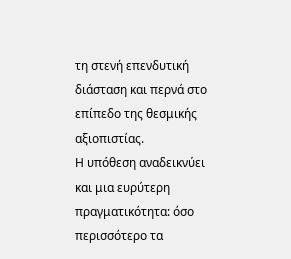τη στενή επενδυτική διάσταση και περνά στο επίπεδο της θεσμικής αξιοπιστίας.
Η υπόθεση αναδεικνύει και μια ευρύτερη πραγματικότητα: όσο περισσότερο τα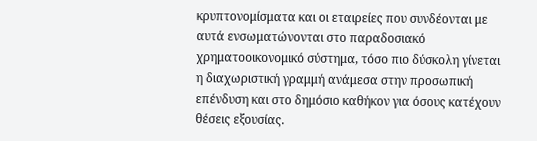κρυπτονομίσματα και οι εταιρείες που συνδέονται με αυτά ενσωματώνονται στο παραδοσιακό χρηματοοικονομικό σύστημα, τόσο πιο δύσκολη γίνεται η διαχωριστική γραμμή ανάμεσα στην προσωπική επένδυση και στο δημόσιο καθήκον για όσους κατέχουν θέσεις εξουσίας.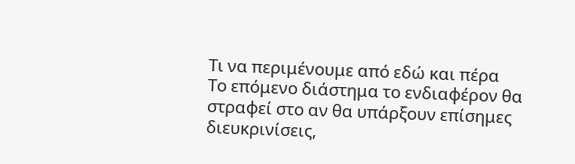Τι να περιμένουμε από εδώ και πέρα
Το επόμενο διάστημα το ενδιαφέρον θα στραφεί στο αν θα υπάρξουν επίσημες διευκρινίσεις,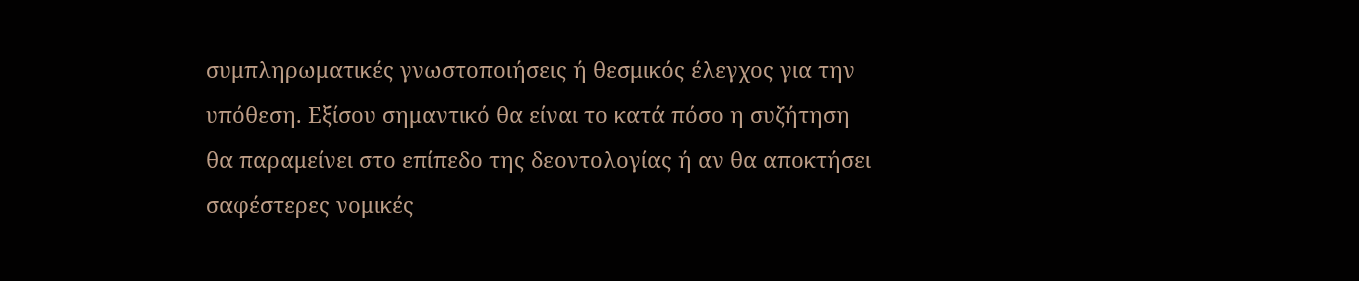συμπληρωματικές γνωστοποιήσεις ή θεσμικός έλεγχος για την υπόθεση. Εξίσου σημαντικό θα είναι το κατά πόσο η συζήτηση θα παραμείνει στο επίπεδο της δεοντολογίας ή αν θα αποκτήσει σαφέστερες νομικές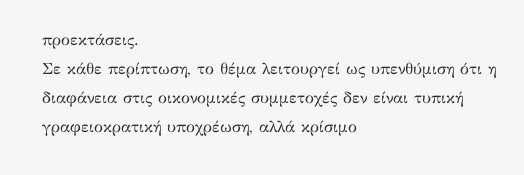προεκτάσεις.
Σε κάθε περίπτωση, το θέμα λειτουργεί ως υπενθύμιση ότι η διαφάνεια στις οικονομικές συμμετοχές δεν είναι τυπική γραφειοκρατική υποχρέωση, αλλά κρίσιμο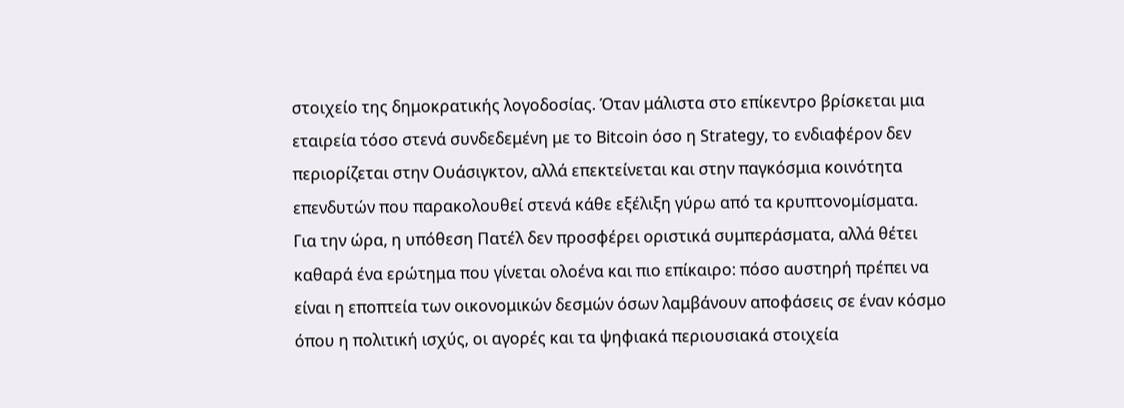στοιχείο της δημοκρατικής λογοδοσίας. Όταν μάλιστα στο επίκεντρο βρίσκεται μια εταιρεία τόσο στενά συνδεδεμένη με το Bitcoin όσο η Strategy, το ενδιαφέρον δεν περιορίζεται στην Ουάσιγκτον, αλλά επεκτείνεται και στην παγκόσμια κοινότητα επενδυτών που παρακολουθεί στενά κάθε εξέλιξη γύρω από τα κρυπτονομίσματα.
Για την ώρα, η υπόθεση Πατέλ δεν προσφέρει οριστικά συμπεράσματα, αλλά θέτει καθαρά ένα ερώτημα που γίνεται ολοένα και πιο επίκαιρο: πόσο αυστηρή πρέπει να είναι η εποπτεία των οικονομικών δεσμών όσων λαμβάνουν αποφάσεις σε έναν κόσμο όπου η πολιτική ισχύς, οι αγορές και τα ψηφιακά περιουσιακά στοιχεία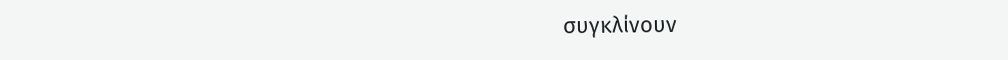συγκλίνουν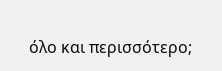όλο και περισσότερο;